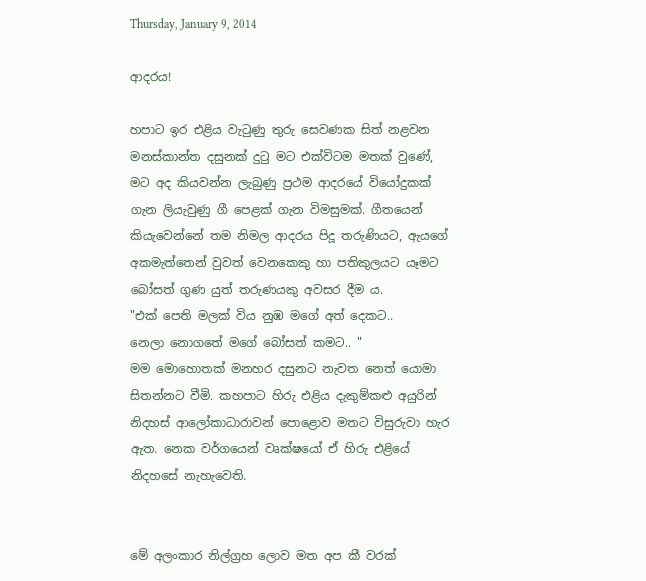Thursday, January 9, 2014

ආදරය!

හපාට ඉර එළිය වැටුණු තුරු සෙවණක සිත් නළවන මනස්කාන්ත දසුනක් දුටු මට එක්විටම මතක් වුණේ, මට අද කියවන්න ලැබුණු ප්‍රථම ආදරයේ වියෝදුකක් ගැන ලියැවුණු ගී පෙළක් ගැන විමසුමක්. ගීතයෙන් කියැවෙන්නේ තම නිමල ආදරය පිදූ තරුණියට, ඇයගේ අකමැත්තෙන් වුවත් වෙනකෙකු හා පතිකුලයට යෑමට බෝසත් ගුණ යුත් තරුණයකු අවසර දීම ය.
"එක් පෙති මලක් විය නුඹ මගේ අත් දෙකට..
නෙලා නොගතේ මගේ බෝසත් කමට.. "
මම මොහොතක් මනහර දසුනට නැවත නෙත් යොමා සිතන්නට වීමි. කහපාට හිරු එළිය දැකුම්කළු අයුරින් නිදහස් ආලෝකාධාරාවන් පොළොව මතට විසුරුවා හැර ඇත. නෙක වර්ගයෙන් වෘක්ෂයෝ ඒ හිරු එළියේ නිදහසේ නැහැවෙති.


මේ අලංකාර නිල්ග්‍රහ ලොව මත අප කී වරක්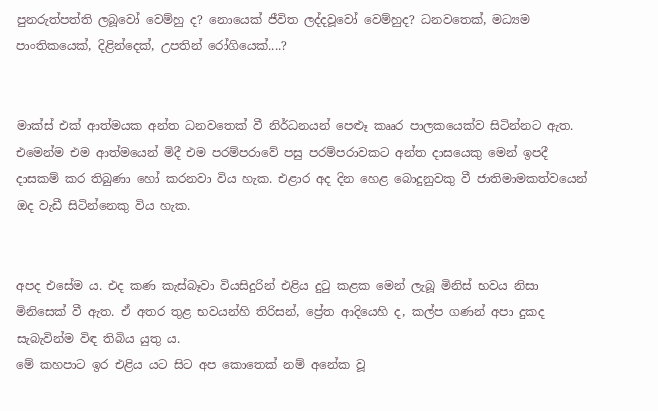පුනරුත්පත්ති ලබූවෝ වෙම්හු ද? නොයෙක් ජීවිත ලද්දවූවෝ වෙම්හුද? ධනවතෙක්, මධ්‍යම පාංතිකයෙක්, දිළින්දෙක්, උපතින් රෝගියෙක්....?


මාක්ස් එක් ආත්මයක අන්ත ධනවතෙක් වී නිර්ධනයන් පෙළූ කෲර පාලකයෙක්ව සිටින්නට ඇත. එමෙන්ම එම ආත්මයෙන් මිදී එම පරම්පරාවේ පසු පරම්පරාවකට අන්ත දාසයෙකු මෙන් ඉපදී දාසකම් කර තිබුණා හෝ කරනවා විය හැක. එළාර අද දින හෙළ බොදුනුවකු වී ජාතිමාමකත්වයෙන් ඔද වැඩී සිටින්නෙකු විය හැක.


අපද එසේම ය. එද කණ කැස්බෑවා වියසිදුරින් එළිය දුටු කළක මෙන් ලැබූ මිනිස් භවය නිසා මිනිසෙක් වී ඇත. ඒ අතර තුළ භවයන්හි තිරිසන්, ප්‍රේත ආදියෙහි ද, කල්ප ගණන් අපා දුකද සැබැවින්ම විඳ තිබිය යුතු ය.
මේ කහපාට ඉර එළිය යට සිට අප කොතෙක් නම් අනේක වූ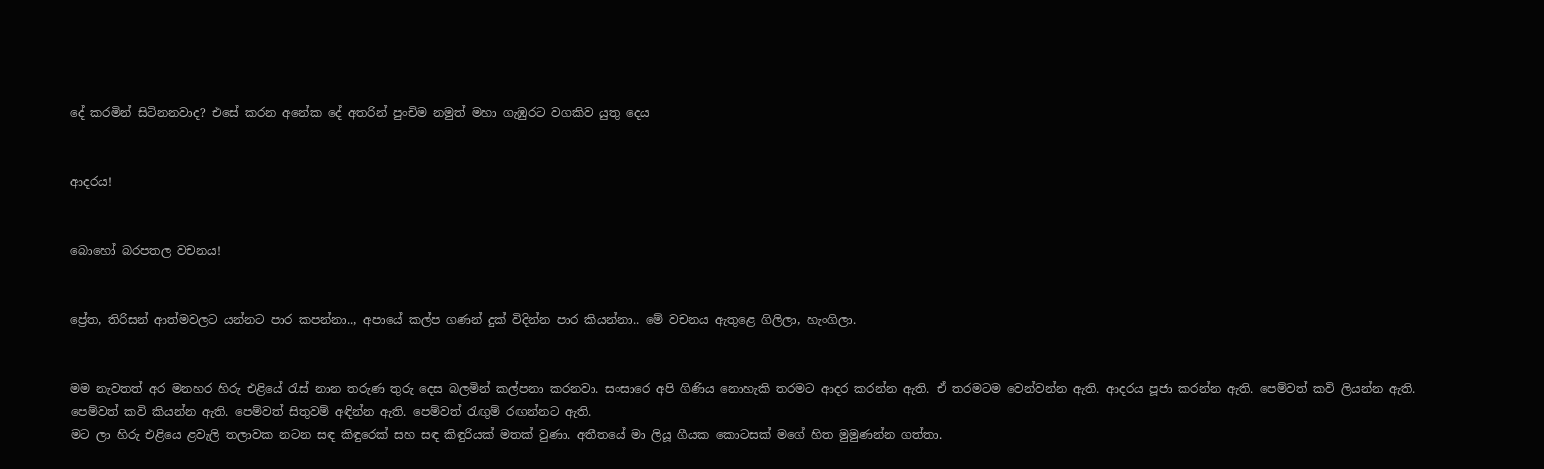දේ කරමින් සිටිනනවාද? එසේ කරන අනේක දේ අතරින් පුංචිම නමුත් මහා ගැඹුරට වගකිව යුතු දෙය


ආදරය!


බොහෝ බරපතල වචනය!


ප්‍රේත, තිරිසන් ආත්මවලට යන්නට පාර කපන්නා.., අපායේ කල්ප ගණන් දුක් විදින්න පාර කියන්නා.. මේ වචනය ඇතුළෙ ගිලිලා, හැංගිලා.


මම නැවතත් අර මනහර හිරු එළියේ රැස් නාන තරුණ තුරු දෙස බලමින් කල්පනා කරනවා. සංසාරෙ අපි ගිණිය නොහැකි තරමට ආදර කරන්න ඇති. ඒ තරමටම වෙන්වන්න ඇති. ආදරය පූජා කරන්න ඇති. පෙම්වත් කවි ලියන්න ඇති. පෙම්වත් කවි කියන්න ඇති. පෙම්වත් සිතුවම් අඳින්න ඇති. පෙම්වත් රැඟුම් රඟන්නට ඇති.
මට ලා හිරු එළියෙ ළවැලි තලාවක නටන සඳ කිඳුරෙක් සහ සඳ කිඳුරියක් මතක් වුණා. අතීතයේ මා ලියූ ගීයක කොටසක් මගේ හිත මුමුණන්න ගත්තා.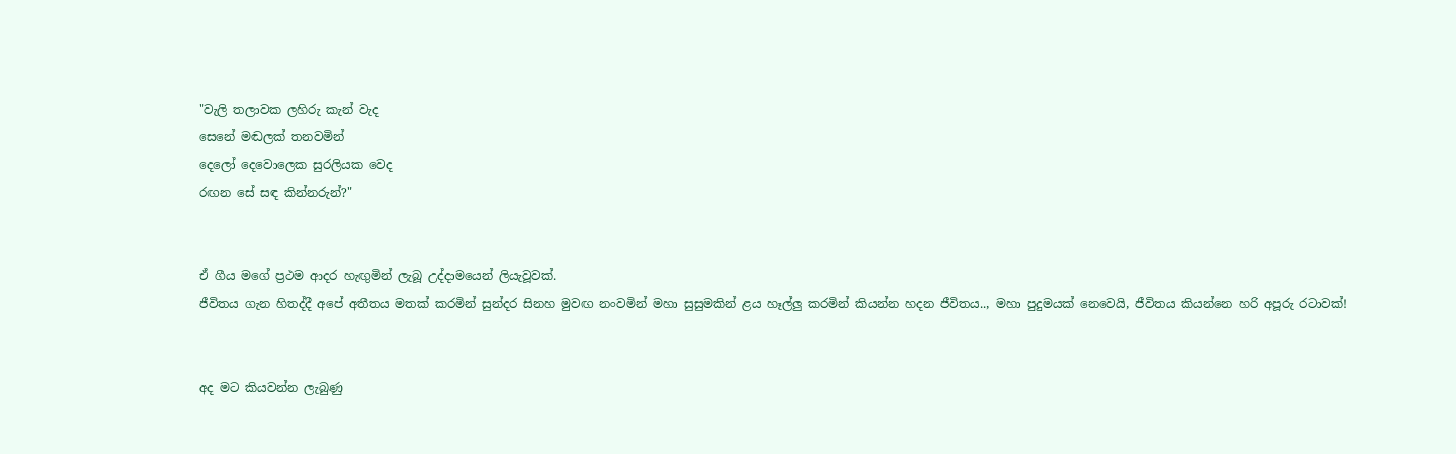"වැලි තලාවක ලහිරු කැන් වැද
සෙනේ මඬලක් තනවමින්
දෙලෝ දෙවොලෙක සුරලියක වෙද
රඟන සේ සඳ කින්නරුන්?"


ඒ ගීය මගේ ප්‍රථම ආදර හැඟුමින් ලැබූ උද්දාමයෙන් ලියැවූවක්.
ජීවිතය ගැන හිතද්දී අපේ අතීතය මතක් කරමින් සුන්දර සිනහ මුවඟ නංවමින් මහා සුසුමකින් ළය හෑල්ලු කරමින් කියන්න හදන ජීවිතය.., මහා පුදුමයක් නෙවෙයි, ජීවිතය කියන්නෙ හරි අපූරු රටාවක්!


අද මට කියවන්න ලැබුණු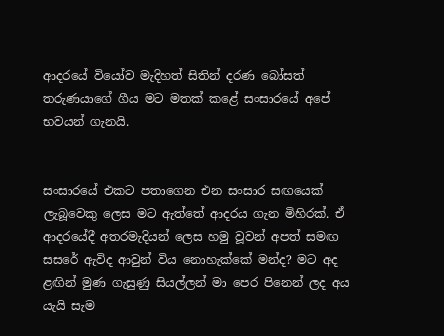ආදරයේ වියෝව මැදිහත් සිතින් දරණ බෝසත් තරුණයාගේ ගීය මට මතක් කළේ සංසාරයේ අපේ භවයන් ගැනයි.


සංසාරයේ එකට පතාගෙන එන සංසාර සඟයෙක් ලැබූවෙකු ලෙස මට ඇත්තේ ආදරය ගැන මිහිරක්. ඒ ආදරයේදී අතරමැදියන් ලෙස හමු වූවන් අපත් සමඟ සසරේ ඇවිද ආවුන් විය නොහැක්කේ මන්ද? මට අද ළඟින් මුණ ගැසුණු සියල්ලන් මා පෙර පිනෙන් ලද අය යැයි සැම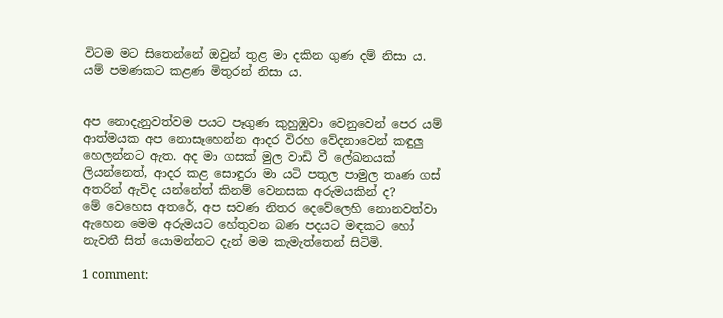විටම මට සිතෙන්නේ ඔවුන් තුළ මා දකින ගුණ දම් නිසා ය. යම් පමණකට කළණ මිතුරන් නිසා ය.


අප නොදැනුවත්වම පයට පෑගුණ කුහුඹුවා වෙනුවෙන් පෙර යම් ආත්මයක අප නොසෑහෙන්න ආදර විරහ වේදනාවෙන් කඳුලු හෙලන්නට ඇත. අද මා ගසක් මුල වාඩි වී ලේඛනයක් ලියන්නෙත්, ආදර කළ සොඳුරා මා යටි පතුල පාමුල තෘණ ගස් අතරින් ඇවිද යන්නේත් කිනම් වෙනසක අරුමයකින් ද?
මේ වෙහෙස අතරේ, අප සවණ නිතර දෙවේලෙහි නොනවත්වා ඇහෙන මෙම අරුමයට හේතුවන බණ පදයට මඳකට හෝ නැවතී සිත් යොමන්නට දැන් මම කැමැත්තෙන් සිටිමි.

1 comment: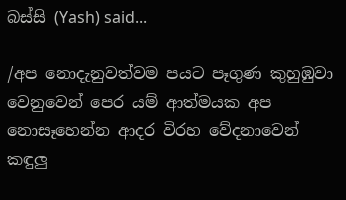බස්සි (Yash) said...

/අප නොදැනුවත්වම පයට පෑගුණ කුහුඹුවා වෙනුවෙන් පෙර යම් ආත්මයක අප නොසෑහෙන්න ආදර විරහ වේදනාවෙන් කඳුලු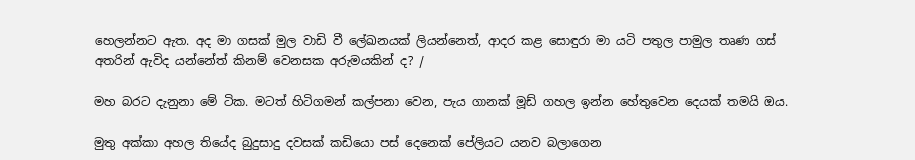හෙලන්නට ඇත. අද මා ගසක් මුල වාඩි වී ලේඛනයක් ලියන්නෙත්, ආදර කළ සොඳුරා මා යටි පතුල පාමුල තෘණ ගස් අතරින් ඇවිද යන්නේත් කිනම් වෙනසක අරුමයකින් ද? /

මහ බරට දැනුනා මේ ටික. මටත් හිටිගමන් කල්පනා වෙන, පැය ගානක් මූඩ් ගහල ඉන්න හේතුවෙන දෙයක් තමයි ඔය.

මුතු අක්කා අහල තියේද බුදුසාදු දවසක් කඩියො පස් දෙනෙක් පේලියට යනව බලාගෙන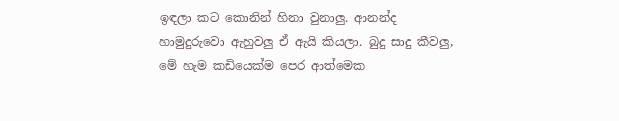ඉඳලා කට කොනින් හිනා වුනාලු. ආනන්ද හාමුදුරුවො ඇහුවලු ඒ ඇයි කියලා. බුදු සාදු කීවලු, මේ හැම කඩියෙක්ම පෙර ආත්මෙක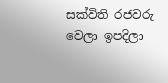සක්විති රජවරු වෙලා ඉපදිලා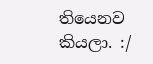තියෙනව කියලා. :/